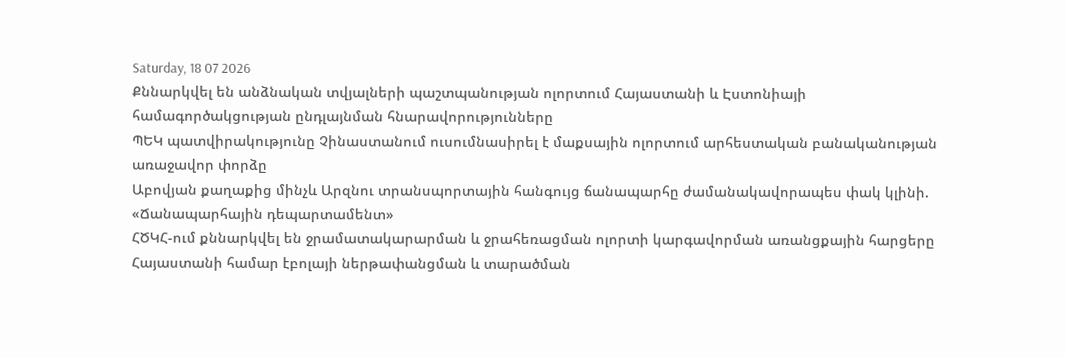Saturday, 18 07 2026
Քննարկվել են անձնական տվյալների պաշտպանության ոլորտում Հայաստանի և Էստոնիայի համագործակցության ընդլայնման հնարավորությունները
ՊԵԿ պատվիրակությունը Չինաստանում ուսումնասիրել է մաքսային ոլորտում արհեստական բանականության առաջավոր փորձը
Աբովյան քաղաքից մինչև Արզնու տրանսպորտային հանգույց ճանապարհը ժամանակավորապես փակ կլինի. «Ճանապարհային դեպարտամենտ»
ՀԾԿՀ-ում քննարկվել են ջրամատակարարման և ջրահեռացման ոլորտի կարգավորման առանցքային հարցերը
Հայաստանի համար էբոլայի ներթափանցման և տարածման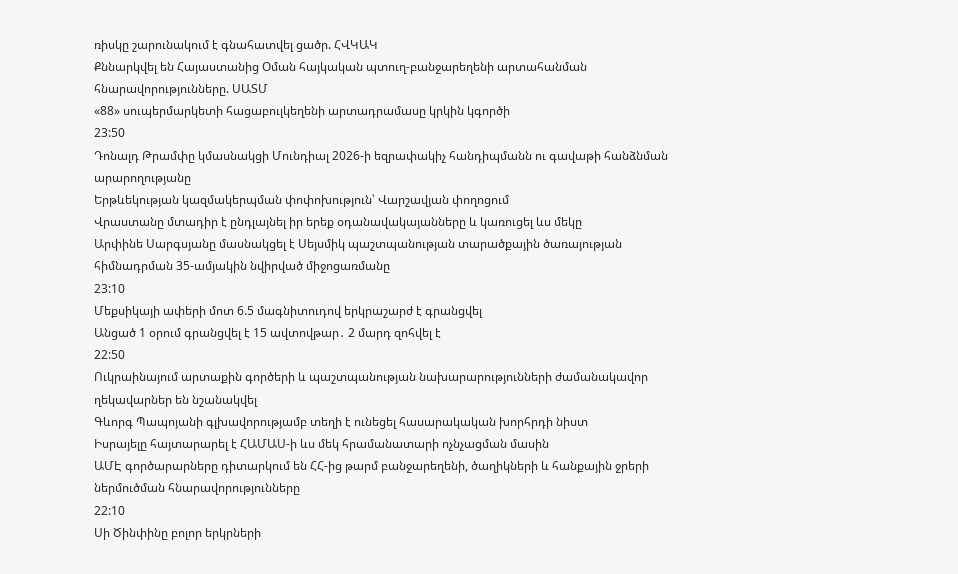ռիսկը շարունակում է գնահատվել ցածր. ՀՎԿԱԿ
Քննարկվել են Հայաստանից Օման հայկական պտուղ-բանջարեղենի արտահանման հնարավորությունները. ՍԱՏՄ
«88» սուպերմարկետի հացաբուլկեղենի արտադրամասը կրկին կգործի
23:50
Դոնալդ Թրամփը կմասնակցի Մունդիալ 2026-ի եզրափակիչ հանդիպմանն ու գավաթի հանձնման արարողությանը
Երթևեկության կազմակերպման փոփոխություն՝ Վարշավյան փողոցում
Վրաստանը մտադիր է ընդլայնել իր երեք օդանավակայանները և կառուցել ևս մեկը
Արփինե Սարգսյանը մասնակցել է Սեյսմիկ պաշտպանության տարածքային ծառայության հիմնադրման 35-ամյակին նվիրված միջոցառմանը
23:10
Մեքսիկայի ափերի մոտ 6.5 մագնիտուդով երկրաշարժ է գրանցվել
Անցած 1 օրում գրանցվել է 15 ավտովթար․ 2 մարդ զոհվել է
22:50
Ուկրաինայում արտաքին գործերի և պաշտպանության նախարարությունների ժամանակավոր ղեկավարներ են նշանակվել
Գևորգ Պապոյանի գլխավորությամբ տեղի է ունեցել հասարակական խորհրդի նիստ
Իսրայելը հայտարարել է ՀԱՄԱՍ-ի ևս մեկ հրամանատարի ոչնչացման մասին
ԱՄԷ գործարարները դիտարկում են ՀՀ-ից թարմ բանջարեղենի, ծաղիկների և հանքային ջրերի ներմուծման հնարավորությունները
22:10
Սի Ծինփինը բոլոր երկրների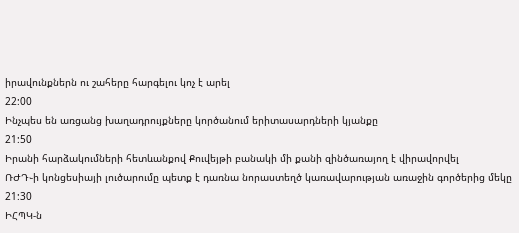իրավունքներն ու շահերը հարգելու կոչ է արել
22:00
Ինչպես են առցանց խաղադրույքները կործանում երիտասարդների կյանքը
21:50
Իրանի հարձակումների հետևանքով Քուվեյթի բանակի մի քանի զինծառայող է վիրավորվել
ՌԺԴ֊ի կոնցեսիայի լուծարումը պետք է դառնա նորաստեղծ կառավարության առաջին գործերից մեկը
21:30
ԻՀՊԿ-ն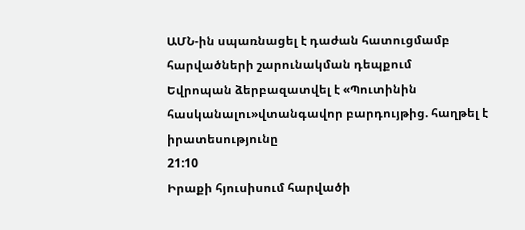ԱՄՆ-ին սպառնացել է դաժան հատուցմամբ հարվածների շարունակման դեպքում
Եվրոպան ձերբազատվել է «Պուտինին հասկանալու»վտանգավոր բարդույթից. հաղթել է իրատեսությունը
21:10
Իրաքի հյուսիսում հարվածի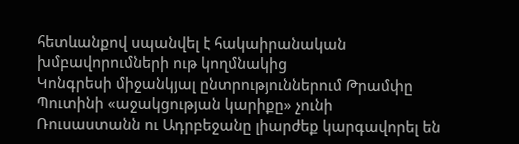հետևանքով սպանվել է հակաիրանական խմբավորումների ութ կողմնակից
Կոնգրեսի միջանկյալ ընտրություններում Թրամփը Պուտինի «աջակցության կարիքը» չունի
Ռուսաստանն ու Ադրբեջանը լիարժեք կարգավորել են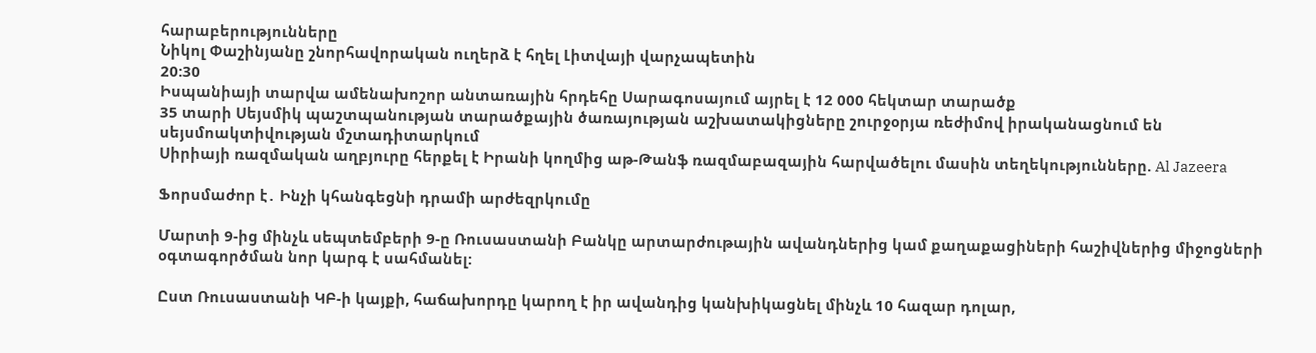հարաբերությունները
Նիկոլ Փաշինյանը շնորհավորական ուղերձ է հղել Լիտվայի վարչապետին
20:30
Իսպանիայի տարվա ամենախոշոր անտառային հրդեհը Սարագոսայում այրել է 12 000 հեկտար տարածք
35 տարի Սեյսմիկ պաշտպանության տարածքային ծառայության աշխատակիցները շուրջօրյա ռեժիմով իրականացնում են սեյսմոակտիվության մշտադիտարկում
Սիրիայի ռազմական աղբյուրը հերքել է Իրանի կողմից աթ-Թանֆ ռազմաբազային հարվածելու մասին տեղեկությունները. Al Jazeera

Ֆորսմաժոր է․ Ինչի կհանգեցնի դրամի արժեզրկումը

Մարտի 9-ից մինչև սեպտեմբերի 9-ը Ռուսաստանի Բանկը արտարժութային ավանդներից կամ քաղաքացիների հաշիվներից միջոցների օգտագործման նոր կարգ է սահմանել:

Ըստ Ռուսաստանի ԿԲ-ի կայքի, հաճախորդը կարող է իր ավանդից կանխիկացնել մինչև 10 հազար դոլար,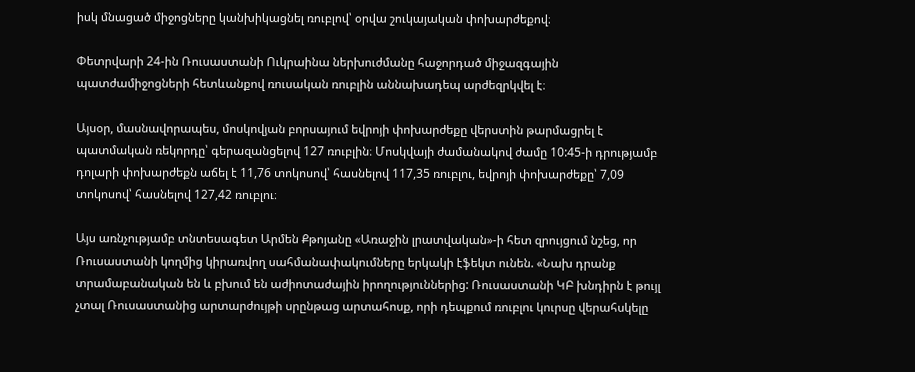իսկ մնացած միջոցները կանխիկացնել ռուբլով՝ օրվա շուկայական փոխարժեքով։

Փետրվարի 24-ին Ռուսաստանի Ուկրաինա ներխուժմանը հաջորդած միջազգային պատժամիջոցների հետևանքով ռուսական ռուբլին աննախադեպ արժեզրկվել է։

Այսօր, մասնավորապես, մոսկովյան բորսայում եվրոյի փոխարժեքը վերստին թարմացրել է պատմական ռեկորդը՝ գերազանցելով 127 ռուբլին։ Մոսկվայի ժամանակով ժամը 10:45-ի դրությամբ դոլարի փոխարժեքն աճել է 11,76 տոկոսով՝ հասնելով 117,35 ռուբլու, եվրոյի փոխարժեքը՝ 7,09 տոկոսով՝ հասնելով 127,42 ռուբլու։

Այս առնչությամբ տնտեսագետ Արմեն Քթոյանը «Առաջին լրատվական»-ի հետ զրույցում նշեց, որ Ռուսաստանի կողմից կիրառվող սահմանափակումները երկակի էֆեկտ ունեն. «Նախ դրանք տրամաբանական են և բխում են աժիոտաժային իրողություններից: Ռուսաստանի ԿԲ խնդիրն է թույլ չտալ Ռուսաստանից արտարժույթի սրընթաց արտահոսք, որի դեպքում ռուբլու կուրսը վերահսկելը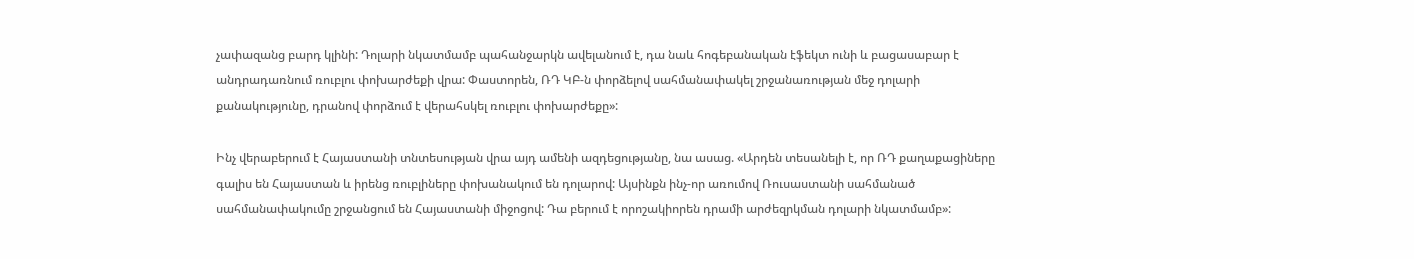չափազանց բարդ կլինի: Դոլարի նկատմամբ պահանջարկն ավելանում է, դա նաև հոգեբանական էֆեկտ ունի և բացասաբար է անդրադառնում ռուբլու փոխարժեքի վրա: Փաստորեն, ՌԴ ԿԲ-ն փորձելով սահմանափակել շրջանառության մեջ դոլարի քանակությունը, դրանով փորձում է վերահսկել ռուբլու փոխարժեքը»:

Ինչ վերաբերում է Հայաստանի տնտեսության վրա այդ ամենի ազդեցությանը, նա ասաց. «Արդեն տեսանելի է, որ ՌԴ քաղաքացիները գալիս են Հայաստան և իրենց ռուբլիները փոխանակում են դոլարով: Այսինքն ինչ-որ առումով Ռուսաստանի սահմանած սահմանափակումը շրջանցում են Հայաստանի միջոցով: Դա բերում է որոշակիորեն դրամի արժեզրկման դոլարի նկատմամբ»: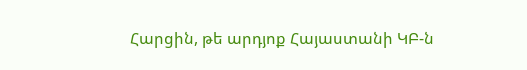Հարցին, թե արդյոք Հայաստանի ԿԲ-ն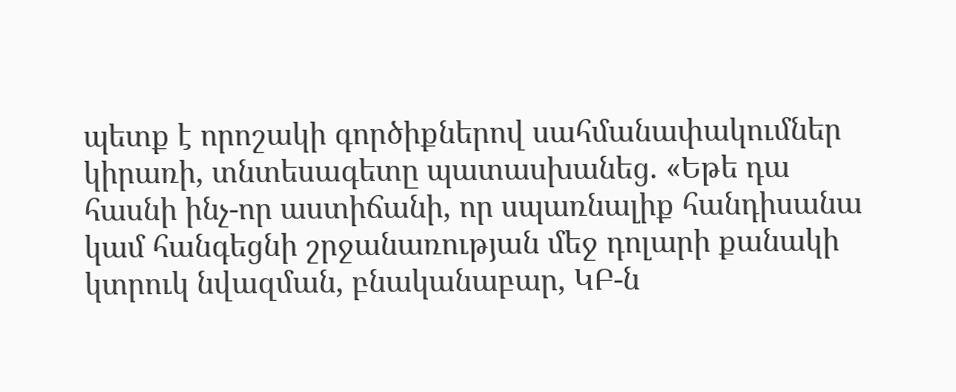պետք է որոշակի գործիքներով սահմանափակումներ կիրառի, տնտեսագետը պատասխանեց. «Եթե դա հասնի ինչ-որ աստիճանի, որ սպառնալիք հանդիսանա կամ հանգեցնի շրջանառության մեջ դոլարի քանակի կտրուկ նվազման, բնականաբար, ԿԲ-ն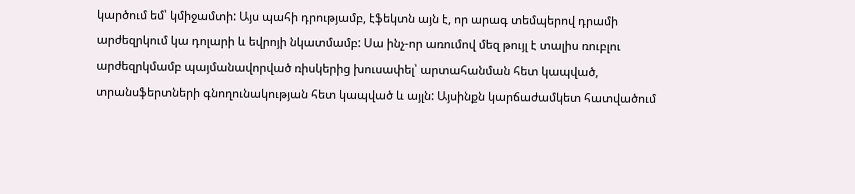կարծում եմ՝ կմիջամտի: Այս պահի դրությամբ, էֆեկտն այն է, որ արագ տեմպերով դրամի արժեզրկում կա դոլարի և եվրոյի նկատմամբ: Սա ինչ-որ առումով մեզ թույլ է տալիս ռուբլու արժեզրկմամբ պայմանավորված ռիսկերից խուսափել՝ արտահանման հետ կապված, տրանսֆերտների գնողունակության հետ կապված և այլն: Այսինքն կարճաժամկետ հատվածում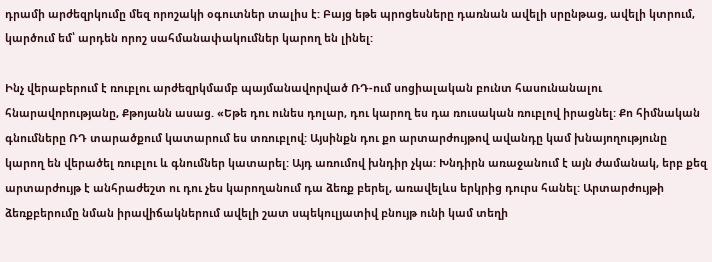դրամի արժեզրկումը մեզ որոշակի օգուտներ տալիս է: Բայց եթե պրոցեսները դառնան ավելի սրընթաց, ավելի կտրում, կարծում եմ՝ արդեն որոշ սահմանափակումներ կարող են լինել:

Ինչ վերաբերում է ռուբլու արժեզրկմամբ պայմանավորված ՌԴ-ում սոցիալական բունտ հասունանալու հնարավորությանը, Քթոյանն ասաց. «Եթե դու ունես դոլար, դու կարող ես դա ռուսական ռուբլով իրացնել: Քո հիմնական գնումները ՌԴ տարածքում կատարում ես տռուբլով: Այսինքն դու քո արտարժույթով ավանդը կամ խնայողությունը կարող են վերածել ռուբլու և գնումներ կատարել: Այդ առումով խնդիր չկա: Խնդիրն առաջանում է այն ժամանակ, երբ քեզ արտարժույթ է անհրաժեշտ ու դու չես կարողանում դա ձեռք բերել, առավելևս երկրից դուրս հանել: Արտարժույթի ձեռքբերումը նման իրավիճակներում ավելի շատ սպեկուլյատիվ բնույթ ունի կամ տեղի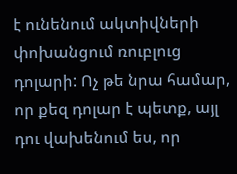է ունենում ակտիվների փոխանցում ռուբլուց դոլարի: Ոչ թե նրա համար, որ քեզ դոլար է պետք, այլ դու վախենում ես, որ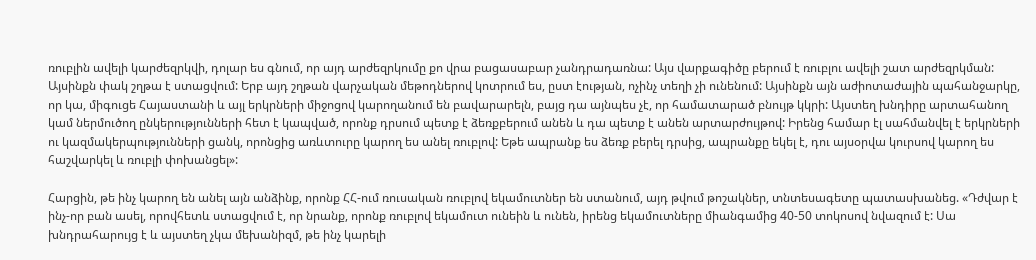ռուբլին ավելի կարժեզրկվի, դոլար ես գնում, որ այդ արժեզրկումը քո վրա բացասաբար չանդրադառնա: Այս վարքագիծը բերում է ռուբլու ավելի շատ արժեզրկման: Այսինքն փակ շղթա է ստացվում: Երբ այդ շղթան վարչական մեթոդներով կոտրում ես, ըստ էության, ոչինչ տեղի չի ունենում: Այսինքն այն աժիոտաժային պահանջարկը, որ կա, միգուցե Հայաստանի և այլ երկրների միջոցով կարողանում են բավարարելն, բայց դա այնպես չէ, որ համատարած բնույթ կկրի: Այստեղ խնդիրը արտահանող կամ ներմուծող ընկերությունների հետ է կապված, որոնք դրսում պետք է ձեռքբերում անեն և դա պետք է անեն արտարժույթով: Իրենց համար էլ սահմանվել է երկրների ու կազմակերպությունների ցանկ, որոնցից առևտուրը կարող ես անել ռուբլով: Եթե ապրանք ես ձեռք բերել դրսից, ապրանքը եկել է, դու այսօրվա կուրսով կարող ես հաշվարկել և ռուբլի փոխանցել»:

Հարցին, թե ինչ կարող են անել այն անձինք, որոնք ՀՀ-ում ռուսական ռուբլով եկամուտներ են ստանում, այդ թվում թոշակներ, տնտեսագետը պատասխանեց. «Դժվար է ինչ-որ բան ասել, որովհետև ստացվում է, որ նրանք, որոնք ռուբլով եկամուտ ունեին և ունեն, իրենց եկամուտները միանգամից 40-50 տոկոսով նվազում է: Սա խնդրահարույց է և այստեղ չկա մեխանիզմ, թե ինչ կարելի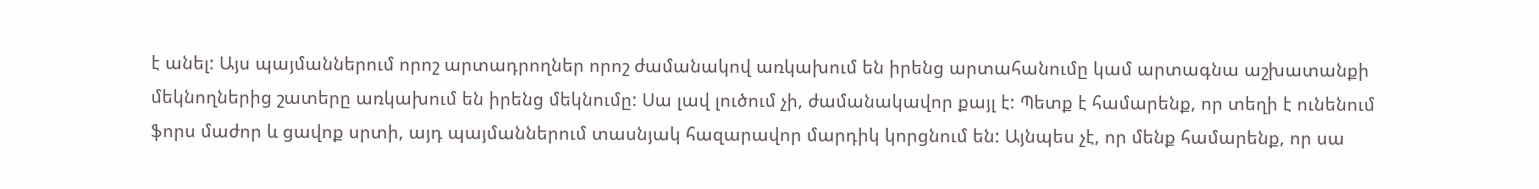է անել: Այս պայմաններում որոշ արտադրողներ որոշ ժամանակով առկախում են իրենց արտահանումը կամ արտագնա աշխատանքի մեկնողներից շատերը առկախում են իրենց մեկնումը: Սա լավ լուծում չի, ժամանակավոր քայլ է: Պետք է համարենք, որ տեղի է ունենում ֆորս մաժոր և ցավոք սրտի, այդ պայմաններում տասնյակ հազարավոր մարդիկ կորցնում են: Այնպես չէ, որ մենք համարենք, որ սա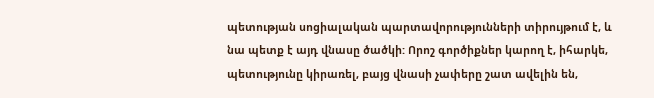պետության սոցիալական պարտավորությունների տիրույթում է, և նա պետք է այդ վնասը ծածկի: Որոշ գործիքներ կարող է, իհարկե, պետությունը կիրառել, բայց վնասի չափերը շատ ավելին են,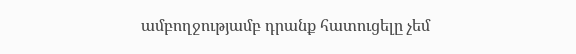ամբողջությամբ դրանք հատուցելը չեմ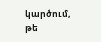կարծում, թե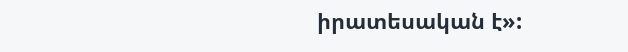իրատեսական է»: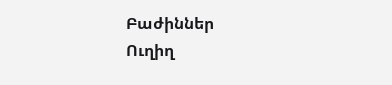Բաժիններ
Ուղիղ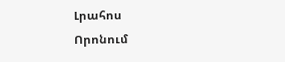Լրահոս
Որոնում